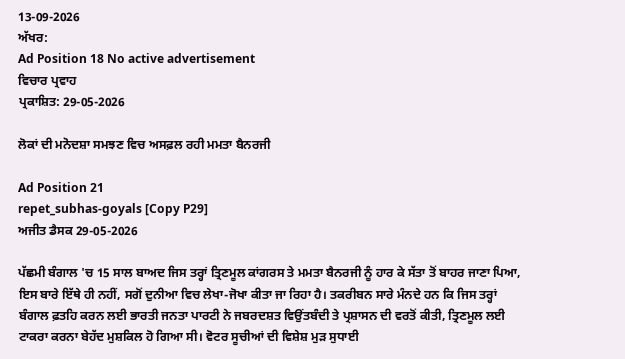13-09-2026
ਅੱਖਰ:
Ad Position 18 No active advertisement
ਵਿਚਾਰ ਪ੍ਰਵਾਹ
ਪ੍ਰਕਾਸ਼ਿਤ: 29-05-2026

ਲੋਕਾਂ ਦੀ ਮਨੋਦਸ਼ਾ ਸਮਝਣ ਵਿਚ ਅਸਫ਼ਲ ਰਹੀ ਮਮਤਾ ਬੈਨਰਜੀ

Ad Position 21
repet_subhas-goyals [Copy P29]
ਅਜੀਤ ਡੈਸਕ 29-05-2026

ਪੱਛਮੀ ਬੰਗਾਲ 'ਚ 15 ਸਾਲ ਬਾਅਦ ਜਿਸ ਤਰ੍ਹਾਂ ਤ੍ਰਿਣਮੂਲ ਕਾਂਗਰਸ ਤੇ ਮਮਤਾ ਬੈਨਰਜੀ ਨੂੰ ਹਾਰ ਕੇ ਸੱਤਾ ਤੋਂ ਬਾਹਰ ਜਾਣਾ ਪਿਆ, ਇਸ ਬਾਰੇ ਇੱਥੇ ਹੀ ਨਹੀਂ, ਸਗੋਂ ਦੁਨੀਆ ਵਿਚ ਲੇਖਾ-ਜੋਖਾ ਕੀਤਾ ਜਾ ਰਿਹਾ ਹੈ। ਤਕਰੀਬਨ ਸਾਰੇ ਮੰਨਦੇ ਹਨ ਕਿ ਜਿਸ ਤਰ੍ਹਾਂ ਬੰਗਾਲ ਫ਼ਤਹਿ ਕਰਨ ਲਈ ਭਾਰਤੀ ਜਨਤਾ ਪਾਰਟੀ ਨੇ ਜਬਰਦਸ਼ਤ ਵਿਉਂਤਬੰਦੀ ਤੇ ਪ੍ਰਸ਼ਾਸਨ ਦੀ ਵਰਤੋਂ ਕੀਤੀ, ਤ੍ਰਿਣਮੂਲ ਲਈ ਟਾਕਰਾ ਕਰਨਾ ਬੇਹੱਦ ਮੁਸ਼ਕਿਲ ਹੋ ਗਿਆ ਸੀ। ਵੋਟਰ ਸੂਚੀਆਂ ਦੀ ਵਿਸ਼ੇਸ਼ ਮੁੜ ਸੁਧਾਈ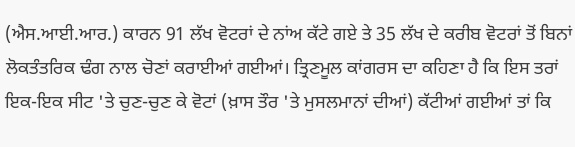(ਐਸ.ਆਈ.ਆਰ.) ਕਾਰਨ 91 ਲੱਖ ਵੋਟਰਾਂ ਦੇ ਨਾਂਅ ਕੱਟੇ ਗਏ ਤੇ 35 ਲੱਖ ਦੇ ਕਰੀਬ ਵੋਟਰਾਂ ਤੋਂ ਬਿਨਾਂ ਲੋਕਤੰਤਰਿਕ ਢੰਗ ਨਾਲ ਚੋਣਾਂ ਕਰਾਈਆਂ ਗਈਆਂ। ਤ੍ਰਿਣਮੂਲ ਕਾਂਗਰਸ ਦਾ ਕਹਿਣਾ ਹੈ ਕਿ ਇਸ ਤਰਾਂ ਇਕ-ਇਕ ਸੀਟ 'ਤੇ ਚੁਣ-ਚੁਣ ਕੇ ਵੋਟਾਂ (ਖ਼ਾਸ ਤੌਰ 'ਤੇ ਮੁਸਲਮਾਨਾਂ ਦੀਆਂ) ਕੱਟੀਆਂ ਗਈਆਂ ਤਾਂ ਕਿ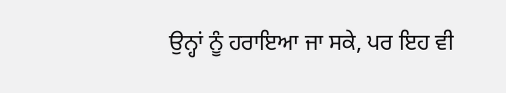ਉਨ੍ਹਾਂ ਨੂੰ ਹਰਾਇਆ ਜਾ ਸਕੇ, ਪਰ ਇਹ ਵੀ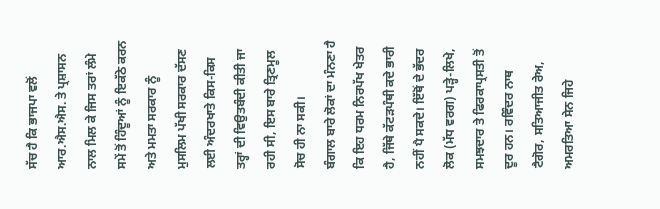ਸੱਚ ਹੈ ਕਿ ਭਾਜਪਾ ਵਲੋਂ ਆਰ.ਐਸ.ਐਸ. ਤੇ ਪ੍ਰਸ਼ਾਸਨ ਨਾਲ ਮਿਲ ਕੇ ਜਿਸ ਤਰਾਂ ਲੰਮੇ ਸਮੇਂ ਤੋਂ ਹਿੰਦੂਆਂ ਨੂੰ ਇਕੱਠੇ ਕਰਨ ਅਤੇ ਮਮਤਾ ਸਰਕਾਰ ਨੂੰ ਮੁਸਲਿਮ ਪੱਖੀ ਸਰਕਾਰ ਦੱਸਣ ਲਈ ਅੰਦਰਖਾਤੇ ਕਿਸ-ਕਿਸ ਤਰ੍ਹਾਂ ਦੀ ਵਿਉਤਬੰਦੀ ਕੀਤੀ ਜਾ ਰਹੀ ਸੀ, ਇਸ ਬਾਰੇ ਤ੍ਰਿਣਮੂਲ ਸੋਚ ਹੀ ਨਾ ਸਕੀ।
ਬੰਗਾਲ ਬਾਰੇ ਲੋਕਾਂ ਦਾ ਮੰਨਣਾ ਹੈ ਕਿ ਇਹ ਧਰਮ ਨਿਰਪੱਖ ਖੇਤਰ ਹੈ, ਜਿੱਥੇ ਕੱਟੜਪੰਥੀ ਕਦੇ ਭਾਰੀ ਨਹੀਂ ਪੈ ਸਕਦੇ। ਇੱਥੋਂ ਦੇ ਭੱਦਰ ਲੋਕ (ਮੱਧ ਵਰਗ) ਪੜ੍ਹੇ-ਲਿਖੇ, ਸਮਝਦਾਰ ਤੇ ਫਿਰਕਾਪ੍ਰਸਤੀ ਤੋਂ ਦੂਰ ਹਨ। ਰਵਿੰਦਰ ਨਾਥ ਟੈਗੋਰ, ਸਤਿਆਜੀਤ ਰੇਅ, ਅਮਰਤਿਆ ਸੇਨ ਜਿਹੇ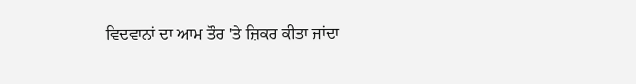ਵਿਦਵਾਨਾਂ ਦਾ ਆਮ ਤੌਰ 'ਤੇ ਜ਼ਿਕਰ ਕੀਤਾ ਜਾਂਦਾ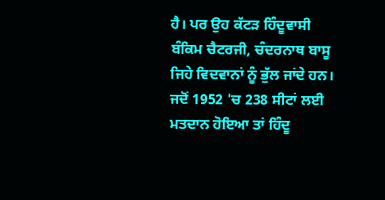ਹੈ। ਪਰ ਉਹ ਕੱਟੜ ਹਿੰਦੂਵਾਸੀ ਬੰਕਿਮ ਚੈਟਰਜੀ, ਚੰਦਰਨਾਥ ਬਾਸੂ ਜਿਹੇ ਵਿਦਵਾਨਾਂ ਨੂੰ ਭੁੱਲ ਜਾਂਦੇ ਹਨ। ਜਦੋਂ 1952 'ਚ 238 ਸੀਟਾਂ ਲਈ ਮਤਦਾਨ ਹੋਇਆ ਤਾਂ ਹਿੰਦੂ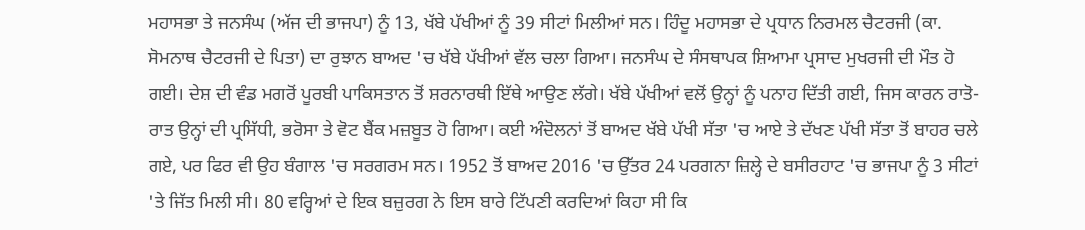ਮਹਾਸਭਾ ਤੇ ਜਨਸੰਘ (ਅੱਜ ਦੀ ਭਾਜਪਾ) ਨੂੰ 13, ਖੱਬੇ ਪੱਖੀਆਂ ਨੂੰ 39 ਸੀਟਾਂ ਮਿਲੀਆਂ ਸਨ। ਹਿੰਦੂ ਮਹਾਸਭਾ ਦੇ ਪ੍ਰਧਾਨ ਨਿਰਮਲ ਚੈਟਰਜੀ (ਕਾ. ਸੋਮਨਾਥ ਚੈਟਰਜੀ ਦੇ ਪਿਤਾ) ਦਾ ਰੁਝਾਨ ਬਾਅਦ 'ਚ ਖੱਬੇ ਪੱਖੀਆਂ ਵੱਲ ਚਲਾ ਗਿਆ। ਜਨਸੰਘ ਦੇ ਸੰਸਥਾਪਕ ਸ਼ਿਆਮਾ ਪ੍ਰਸਾਦ ਮੁਖਰਜੀ ਦੀ ਮੌਤ ਹੋ ਗਈ। ਦੇਸ਼ ਦੀ ਵੰਡ ਮਗਰੋਂ ਪੂਰਬੀ ਪਾਕਿਸਤਾਨ ਤੋਂ ਸ਼ਰਨਾਰਥੀ ਇੱਥੇ ਆਉਣ ਲੱਗੇ। ਖੱਬੇ ਪੱਖੀਆਂ ਵਲੋਂ ਉਨ੍ਹਾਂ ਨੂੰ ਪਨਾਹ ਦਿੱਤੀ ਗਈ, ਜਿਸ ਕਾਰਨ ਰਾਤੋ-ਰਾਤ ਉਨ੍ਹਾਂ ਦੀ ਪ੍ਰਸਿੱਧੀ, ਭਰੋਸਾ ਤੇ ਵੋਟ ਬੈਂਕ ਮਜ਼ਬੂਤ ਹੋ ਗਿਆ। ਕਈ ਅੰਦੋਲਨਾਂ ਤੋਂ ਬਾਅਦ ਖੱਬੇ ਪੱਖੀ ਸੱਤਾ 'ਚ ਆਏ ਤੇ ਦੱਖਣ ਪੱਖੀ ਸੱਤਾ ਤੋਂ ਬਾਹਰ ਚਲੇ ਗਏ, ਪਰ ਫਿਰ ਵੀ ਉਹ ਬੰਗਾਲ 'ਚ ਸਰਗਰਮ ਸਨ। 1952 ਤੋਂ ਬਾਅਦ 2016 'ਚ ਉੱਤਰ 24 ਪਰਗਨਾ ਜ਼ਿਲ੍ਹੇ ਦੇ ਬਸੀਰਹਾਟ 'ਚ ਭਾਜਪਾ ਨੂੰ 3 ਸੀਟਾਂ 'ਤੇ ਜਿੱਤ ਮਿਲੀ ਸੀ। 80 ਵਰ੍ਹਿਆਂ ਦੇ ਇਕ ਬਜ਼ੁਰਗ ਨੇ ਇਸ ਬਾਰੇ ਟਿੱਪਣੀ ਕਰਦਿਆਂ ਕਿਹਾ ਸੀ ਕਿ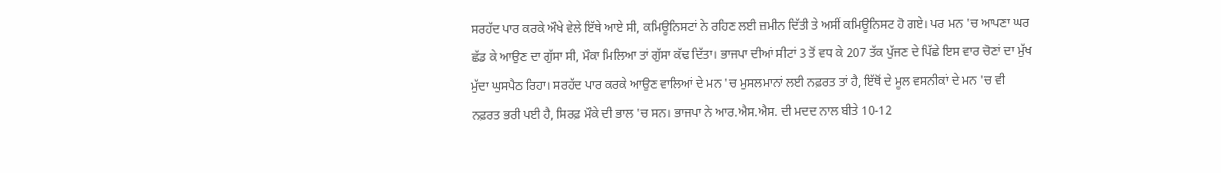ਸਰਹੱਦ ਪਾਰ ਕਰਕੇ ਔਖੇ ਵੇਲੇ ਇੱਥੇ ਆਏ ਸੀ, ਕਮਿਊਨਿਸਟਾਂ ਨੇ ਰਹਿਣ ਲਈ ਜ਼ਮੀਨ ਦਿੱਤੀ ਤੇ ਅਸੀਂ ਕਮਿਊਨਿਸਟ ਹੋ ਗਏ। ਪਰ ਮਨ 'ਚ ਆਪਣਾ ਘਰ ਛੱਡ ਕੇ ਆਉਣ ਦਾ ਗੁੱਸਾ ਸੀ, ਮੌਕਾ ਮਿਲਿਆ ਤਾਂ ਗੁੱਸਾ ਕੱਢ ਦਿੱਤਾ। ਭਾਜਪਾ ਦੀਆਂ ਸੀਟਾਂ 3 ਤੋਂ ਵਧ ਕੇ 207 ਤੱਕ ਪੁੱਜਣ ਦੇ ਪਿੱਛੇ ਇਸ ਵਾਰ ਚੋਣਾਂ ਦਾ ਮੁੱਖ ਮੁੱਦਾ ਘੁਸਪੈਠ ਰਿਹਾ। ਸਰਹੱਦ ਪਾਰ ਕਰਕੇ ਆਉਣ ਵਾਲਿਆਂ ਦੇ ਮਨ 'ਚ ਮੁਸਲਮਾਨਾਂ ਲਈ ਨਫ਼ਰਤ ਤਾਂ ਹੈ, ਇੱਥੋਂ ਦੇ ਮੂਲ ਵਸਨੀਕਾਂ ਦੇ ਮਨ 'ਚ ਵੀ ਨਫ਼ਰਤ ਭਰੀ ਪਈ ਹੈ, ਸਿਰਫ਼ ਮੌਕੇ ਦੀ ਭਾਲ 'ਚ ਸਨ। ਭਾਜਪਾ ਨੇ ਆਰ.ਐਸ.ਐਸ. ਦੀ ਮਦਦ ਨਾਲ ਬੀਤੇ 10-12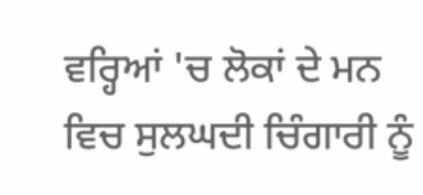ਵਰ੍ਹਿਆਂ 'ਚ ਲੋਕਾਂ ਦੇ ਮਨ ਵਿਚ ਸੁਲਘਦੀ ਚਿੰਗਾਰੀ ਨੂੰ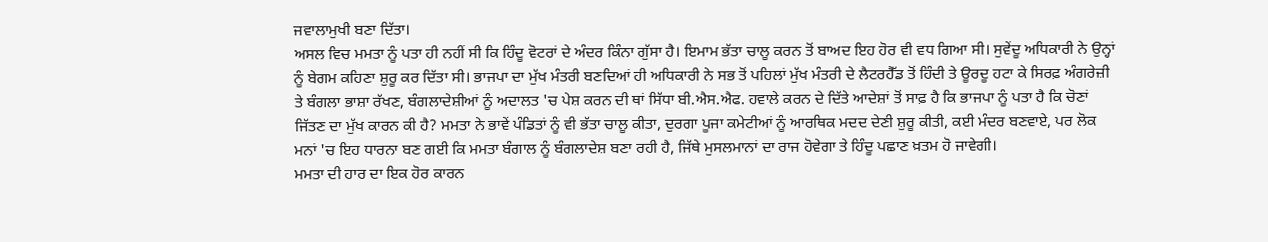ਜਵਾਲਾਮੁਖੀ ਬਣਾ ਦਿੱਤਾ।
ਅਸਲ ਵਿਚ ਮਮਤਾ ਨੂੰ ਪਤਾ ਹੀ ਨਹੀਂ ਸੀ ਕਿ ਹਿੰਦੂ ਵੋਟਰਾਂ ਦੇ ਅੰਦਰ ਕਿੰਨਾ ਗੁੱਸਾ ਹੈ। ਇਮਾਮ ਭੱਤਾ ਚਾਲੂ ਕਰਨ ਤੋਂ ਬਾਅਦ ਇਹ ਹੋਰ ਵੀ ਵਧ ਗਿਆ ਸੀ। ਸੁਵੇਂਦੂ ਅਧਿਕਾਰੀ ਨੇ ਉਨ੍ਹਾਂ ਨੂੰ ਬੇਗਮ ਕਹਿਣਾ ਸ਼ੁਰੂ ਕਰ ਦਿੱਤਾ ਸੀ। ਭਾਜਪਾ ਦਾ ਮੁੱਖ ਮੰਤਰੀ ਬਣਦਿਆਂ ਹੀ ਅਧਿਕਾਰੀ ਨੇ ਸਭ ਤੋਂ ਪਹਿਲਾਂ ਮੁੱਖ ਮੰਤਰੀ ਦੇ ਲੈਟਰਹੈੱਡ ਤੋਂ ਹਿੰਦੀ ਤੇ ਊਰਦੂ ਹਟਾ ਕੇ ਸਿਰਫ਼ ਅੰਗਰੇਜ਼ੀ ਤੇ ਬੰਗਲਾ ਭਾਸ਼ਾ ਰੱਖਣ, ਬੰਗਲਾਦੇਸ਼ੀਆਂ ਨੂੰ ਅਦਾਲਤ 'ਚ ਪੇਸ਼ ਕਰਨ ਦੀ ਥਾਂ ਸਿੱਧਾ ਬੀ.ਐਸ.ਐਫ. ਹਵਾਲੇ ਕਰਨ ਦੇ ਦਿੱਤੇ ਆਦੇਸ਼ਾਂ ਤੋਂ ਸਾਫ਼ ਹੈ ਕਿ ਭਾਜਪਾ ਨੂੰ ਪਤਾ ਹੈ ਕਿ ਚੋਣਾਂ ਜਿੱਤਣ ਦਾ ਮੁੱਖ ਕਾਰਨ ਕੀ ਹੈ? ਮਮਤਾ ਨੇ ਭਾਵੇਂ ਪੰਡਿਤਾਂ ਨੂੰ ਵੀ ਭੱਤਾ ਚਾਲੂ ਕੀਤਾ, ਦੁਰਗਾ ਪੂਜਾ ਕਮੇਟੀਆਂ ਨੂੰ ਆਰਥਿਕ ਮਦਦ ਦੇਣੀ ਸ਼ੁਰੂ ਕੀਤੀ, ਕਈ ਮੰਦਰ ਬਣਵਾਏ, ਪਰ ਲੋਕ ਮਨਾਂ 'ਚ ਇਹ ਧਾਰਨਾ ਬਣ ਗਈ ਕਿ ਮਮਤਾ ਬੰਗਾਲ ਨੂੰ ਬੰਗਲਾਦੇਸ਼ ਬਣਾ ਰਹੀ ਹੈ, ਜਿੱਥੇ ਮੁਸਲਮਾਨਾਂ ਦਾ ਰਾਜ ਹੋਵੇਗਾ ਤੇ ਹਿੰਦੂ ਪਛਾਣ ਖ਼ਤਮ ਹੋ ਜਾਵੇਗੀ।
ਮਮਤਾ ਦੀ ਹਾਰ ਦਾ ਇਕ ਹੋਰ ਕਾਰਨ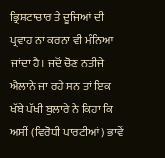ਭ੍ਰਿਸ਼ਟਾਚਾਰ ਤੇ ਦੂਜਿਆਂ ਦੀ ਪ੍ਰਵਾਹ ਨਾ ਕਰਨਾ ਵੀ ਮੰਨਿਆ ਜਾਂਦਾ ਹੈ। ਜਦੋਂ ਚੋਣ ਨਤੀਜੇ ਐਲਾਨੇ ਜਾ ਰਹੇ ਸਨ ਤਾਂ ਇਕ ਖੱਬੇ ਪੱਖੀ ਬੁਲਾਰੇ ਨੇ ਕਿਹਾ ਕਿ ਅਸੀਂ (ਵਿਰੋਧੀ ਪਾਰਟੀਆਂ) ਭਾਵੇਂ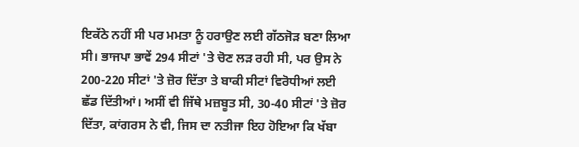ਇਕੱਠੇ ਨਹੀਂ ਸੀ ਪਰ ਮਮਤਾ ਨੂੰ ਹਰਾਉਣ ਲਈ ਗੱਠਜੋੜ ਬਣਾ ਲਿਆ ਸੀ। ਭਾਜਪਾ ਭਾਵੇਂ 294 ਸੀਟਾਂ 'ਤੇ ਚੋਣ ਲੜ ਰਹੀ ਸੀ, ਪਰ ਉਸ ਨੇ 200-220 ਸੀਟਾਂ 'ਤੇ ਜ਼ੋਰ ਦਿੱਤਾ ਤੇ ਬਾਕੀ ਸੀਟਾਂ ਵਿਰੋਧੀਆਂ ਲਈ ਛੱਡ ਦਿੱਤੀਆਂ। ਅਸੀਂ ਵੀ ਜਿੱਥੇ ਮਜ਼ਬੂਤ ਸੀ, 30-40 ਸੀਟਾਂ 'ਤੇ ਜ਼ੋਰ ਦਿੱਤਾ, ਕਾਂਗਰਸ ਨੇ ਵੀ, ਜਿਸ ਦਾ ਨਤੀਜਾ ਇਹ ਹੋਇਆ ਕਿ ਖੱਬਾ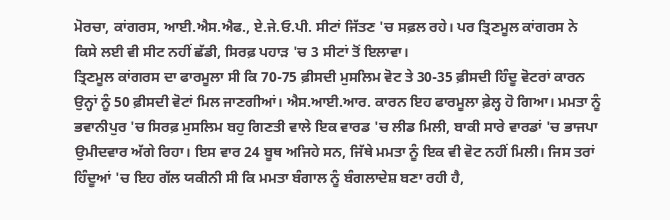ਮੋਰਚਾ, ਕਾਂਗਰਸ, ਆਈ.ਐਸ.ਐਫ., ਏ.ਜੇ.ਓ.ਪੀ. ਸੀਟਾਂ ਜਿੱਤਣ 'ਚ ਸਫ਼ਲ ਰਹੇ। ਪਰ ਤ੍ਰਿਣਮੂਲ ਕਾਂਗਰਸ ਨੇ ਕਿਸੇ ਲਈ ਵੀ ਸੀਟ ਨਹੀਂ ਛੱਡੀ, ਸਿਰਫ਼ ਪਹਾੜ 'ਚ 3 ਸੀਟਾਂ ਤੋਂ ਇਲਾਵਾ।
ਤ੍ਰਿਣਮੂਲ ਕਾਂਗਰਸ ਦਾ ਫਾਰਮੂਲਾ ਸੀ ਕਿ 70-75 ਫ਼ੀਸਦੀ ਮੁਸਲਿਮ ਵੋਟ ਤੇ 30-35 ਫ਼ੀਸਦੀ ਹਿੰਦੂ ਵੋਟਰਾਂ ਕਾਰਨ ਉਨ੍ਹਾਂ ਨੂੰ 50 ਫ਼ੀਸਦੀ ਵੋਟਾਂ ਮਿਲ ਜਾਣਗੀਆਂ। ਐਸ.ਆਈ.ਆਰ. ਕਾਰਨ ਇਹ ਫਾਰਮੂਲਾ ਫ਼ੇਲ੍ਹ ਹੋ ਗਿਆ। ਮਮਤਾ ਨੂੰ ਭਵਾਨੀਪੁਰ 'ਚ ਸਿਰਫ਼ ਮੁਸਲਿਮ ਬਹੁ ਗਿਣਤੀ ਵਾਲੇ ਇਕ ਵਾਰਡ 'ਚ ਲੀਡ ਮਿਲੀ, ਬਾਕੀ ਸਾਰੇ ਵਾਰਡਾਂ 'ਚ ਭਾਜਪਾ ਉਮੀਦਵਾਰ ਅੱਗੇ ਰਿਹਾ। ਇਸ ਵਾਰ 24 ਬੂਥ ਅਜਿਹੇ ਸਨ, ਜਿੱਥੇ ਮਮਤਾ ਨੂੰ ਇਕ ਵੀ ਵੋਟ ਨਹੀਂ ਮਿਲੀ। ਜਿਸ ਤਰਾਂ ਹਿੰਦੂਆਂ 'ਚ ਇਹ ਗੱਲ ਯਕੀਨੀ ਸੀ ਕਿ ਮਮਤਾ ਬੰਗਾਲ ਨੂੰ ਬੰਗਲਾਦੇਸ਼ ਬਣਾ ਰਹੀ ਹੈ,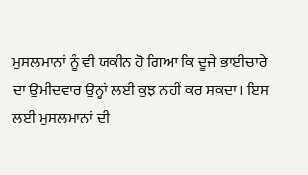ਮੁਸਲਮਾਨਾਂ ਨੂੰ ਵੀ ਯਕੀਨ ਹੋ ਗਿਆ ਕਿ ਦੂਜੇ ਭਾਈਚਾਰੇ ਦਾ ਉਮੀਦਵਾਰ ਉਨ੍ਹਾਂ ਲਈ ਕੁਝ ਨਹੀਂ ਕਰ ਸਕਦਾ। ਇਸ ਲਈ ਮੁਸਲਮਾਨਾਂ ਦੀ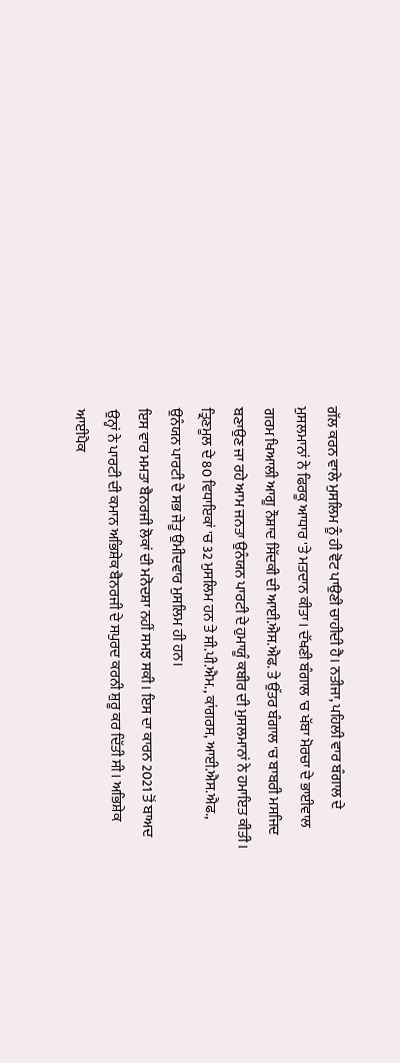ਗੱਲ ਕਰਨ ਵਾਲੇ ਮੁਸਲਿਮ ਨੂੰ ਹੀ ਵੋਟ ਪਾਉਣੀ ਚਾਹੀਦੀ ਹੈ। ਨਤੀਜਾ, ਪਹਿਲੀ ਵਾਰ ਬੰਗਾਲ ਦੇ ਮੁਸਲਮਾਨਾਂ ਨੇ ਫਿਰਕੂ ਆਧਾਰ 'ਤੇ ਮਤਦਾਨ ਕੀਤਾ। ਦੱਖਣੀ ਬੰਗਾਲ 'ਚ ਖੱਬਾ ਮੋਰਚਾ ਦੇ ਭਾਈਵਾਲ ਗਰਮ ਖਿਆਲੀ ਆਗੂ ਨੌਸ਼ਾਦ ਸਿੱਦਕੀ ਦੀ ਆਈ.ਐਸ.ਐਫ. ਤੇ ਉੱਤਰ ਬੰਗਾਲ 'ਚ ਬਾਬਰੀ ਮਸਜਿਦ ਬਣਾਉਣ ਜਾ ਰਹੇ ਆਮ ਜਨਤਾ ਉਨੰਯਨ ਪਾਰਟੀ ਦੇ ਹੁਮਾਯੂੰ ਕਬੀਰ ਦੀ ਮੁਸਲਮਾਨਾਂ ਨੇ ਹਮਾਇਤ ਕੀਤੀ। ਤ੍ਰਿਣਮੂਲ ਦੇ 80 ਵਿਧਾਇਕਾਂ 'ਚ 32 ਮੁਸਲਿਮ ਹਨ ਤੇ ਸੀ.ਪੀ.ਐਮ., ਕਾਂਗਰਸ, ਆਈ.ਐਸ.ਐਫ., ਉਨੰਯਨ ਪਾਰਟੀ ਦੇ ਸਭ ਜੇਤੂ ਉਮੀਦਵਾਰ ਮੁਸਲਿਮ ਹੀ ਹਨ।
ਇਸ ਵਾਰ ਮਮਤਾ ਬੈਨਰਜੀ ਲੋਕਾਂ ਦੀ ਮਨੋਦਸ਼ਾ ਨਹੀਂ ਸਮਝ ਸਕੀ। ਇਸ ਦਾ ਕਾਰਨ 2021 ਤੋਂ ਬਾਅਦ ਉਨ੍ਹਾਂ ਨੇ ਪਾਰਟੀ ਦੀ ਕਮਾਨ ਅਭਿਸ਼ੇਕ ਬੈਨਰਜੀ ਦੇ ਸਪੁਰਦ ਕਰਨੀ ਸ਼ੁਰੂ ਕਰ ਦਿੱਤੀ ਸੀ। ਅਭਿਸ਼ੇਕ ਆਈਪੈਕ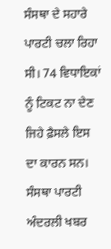ਸੰਸਥਾ ਦੇ ਸਹਾਰੇ ਪਾਰਟੀ ਚਲਾ ਰਿਹਾ ਸੀ। 74 ਵਿਧਾਇਕਾਂ ਨੂੰ ਟਿਕਟ ਨਾ ਦੇਣ ਜਿਹੇ ਫ਼ੈਸਲੇ ਇਸ ਦਾ ਕਾਰਨ ਸਨ। ਸੰਸਥਾ ਪਾਰਟੀ ਅੰਦਰਲੀ ਖਬਰ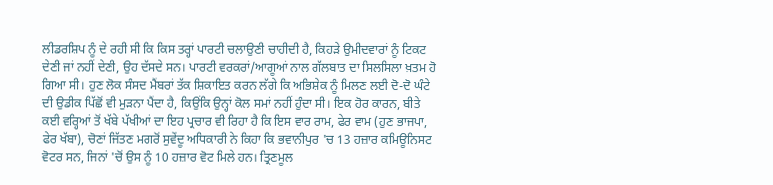ਲੀਡਰਸ਼ਿਪ ਨੂੰ ਦੇ ਰਹੀ ਸੀ ਕਿ ਕਿਸ ਤਰ੍ਹਾਂ ਪਾਰਟੀ ਚਲਾਉਣੀ ਚਾਹੀਦੀ ਹੈ, ਕਿਹੜੇ ਉਮੀਦਵਾਰਾਂ ਨੂੰ ਟਿਕਟ ਦੇਣੀ ਜਾਂ ਨਹੀਂ ਦੇਣੀ, ਉਹ ਦੱਸਦੇ ਸਨ। ਪਾਰਟੀ ਵਰਕਰਾਂ/ਆਗੂਆਂ ਨਾਲ ਗੱਲਬਾਤ ਦਾ ਸਿਲਸਿਲਾ ਖ਼ਤਮ ਹੋ ਗਿਆ ਸੀ। ਹੁਣ ਲੋਕ ਸੰਸਦ ਮੈਂਬਰਾਂ ਤੱਕ ਸ਼ਿਕਾਇਤ ਕਰਨ ਲੱਗੇ ਕਿ ਅਭਿਸ਼ੇਕ ਨੂੰ ਮਿਲਣ ਲਈ ਦੋ-ਦੋ ਘੰਟੇ ਦੀ ਉਡੀਕ ਪਿੱਛੋਂ ਵੀ ਮੁੜਨਾ ਪੈਂਦਾ ਹੈ, ਕਿਉਂਕਿ ਉਨ੍ਹਾਂ ਕੋਲ ਸਮਾਂ ਨਹੀਂ ਹੁੰਦਾ ਸੀ। ਇਕ ਹੋਰ ਕਾਰਨ, ਬੀਤੇ ਕਈ ਵਰ੍ਹਿਆਂ ਤੋਂ ਖੱਬੇ ਪੱਖੀਆਂ ਦਾ ਇਹ ਪ੍ਰਚਾਰ ਵੀ ਰਿਹਾ ਹੈ ਕਿ ਇਸ ਵਾਰ ਰਾਮ, ਫੇਰ ਵਾਮ (ਹੁਣ ਭਾਜਪਾ, ਫੇਰ ਖੱਬਾ), ਚੋਣਾਂ ਜਿੱਤਣ ਮਗਰੋਂ ਸੁਵੇਂਦੂ ਅਧਿਕਾਰੀ ਨੇ ਕਿਹਾ ਕਿ ਭਵਾਨੀਪੁਰ 'ਚ 13 ਹਜ਼ਾਰ ਕਮਿਊਨਿਸਟ ਵੋਟਰ ਸਨ, ਜਿਨਾਂ 'ਚੋਂ ਉਸ ਨੂੰ 10 ਹਜ਼ਾਰ ਵੋਟ ਮਿਲੇ ਹਨ। ਤ੍ਰਿਣਮੂਲ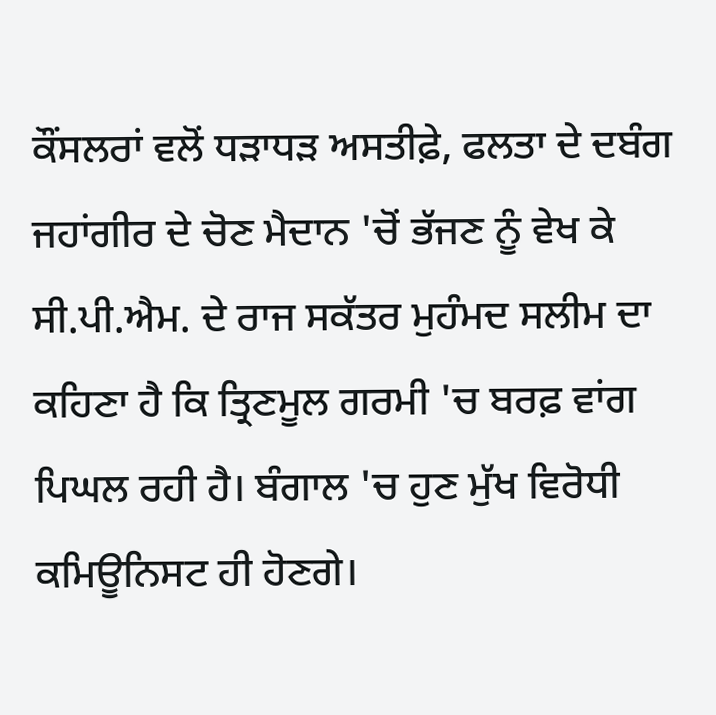ਕੌਂਸਲਰਾਂ ਵਲੋਂ ਧੜਾਧੜ ਅਸਤੀਫ਼ੇ, ਫਲਤਾ ਦੇ ਦਬੰਗ ਜਹਾਂਗੀਰ ਦੇ ਚੋਣ ਮੈਦਾਨ 'ਚੋਂ ਭੱਜਣ ਨੂੰ ਵੇਖ ਕੇ ਸੀ.ਪੀ.ਐਮ. ਦੇ ਰਾਜ ਸਕੱਤਰ ਮੁਹੰਮਦ ਸਲੀਮ ਦਾ ਕਹਿਣਾ ਹੈ ਕਿ ਤ੍ਰਿਣਮੂਲ ਗਰਮੀ 'ਚ ਬਰਫ਼ ਵਾਂਗ ਪਿਘਲ ਰਹੀ ਹੈ। ਬੰਗਾਲ 'ਚ ਹੁਣ ਮੁੱਖ ਵਿਰੋਧੀ ਕਮਿਊਨਿਸਟ ਹੀ ਹੋਣਗੇ।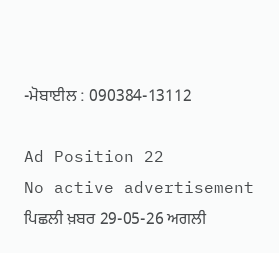-ਮੋਬਾਈਲ : 090384-13112

Ad Position 22
No active advertisement
ਪਿਛਲੀ ਖ਼ਬਰ 29-05-26 ਅਗਲੀ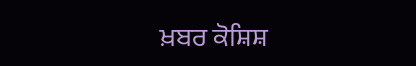ਖ਼ਬਰ ਕੋਸ਼ਿਸ਼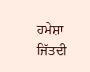ਹਮੇਸ਼ਾ ਜਿੱਤਦੀ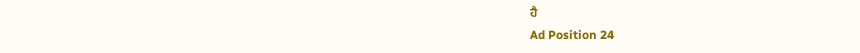ਹੈ
Ad Position 24